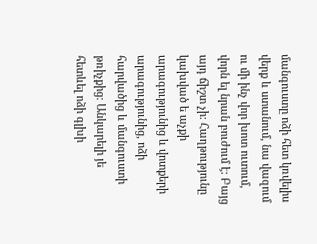մանգուստը ոձի հետ կռվելիս վերք և ստանում, նա վազում ու մի ինչ վոր խոտ ուտում, վորն ել նրան բուժում է: Բայց այդ ճիշտ չի: Հաղթությունը կախված ե աչքի արագությունից և վոտքերի արագությունից, ոձի հարվածից և մանգուստի թռիչքից: Անկարելի յե հետևել ոձի գլխի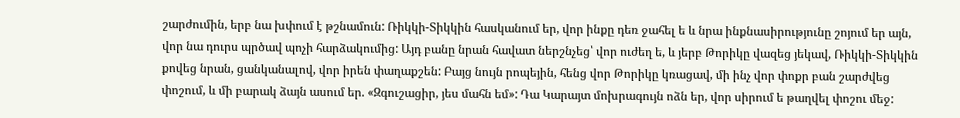շարժումին, երբ նա խփում է թշնամուն: Ռիկկի-Տիկկին հասկանում եր, վոր ինքը դեռ ջահել ե և նրա ինքնասիրությունը շոյում եր այն, վոր նա դուրս պրծավ պոչի հարձակումից: Այդ բանը նրան հավատ ներշնչեց՝ վոր ուժեղ ե, և յերբ Թորիկը վազեց յեկավ, Ռիկկի-Տիկկին քովեց նրան, ցանկանալով, վոր իրեն փաղաքշեն: Բայց նույն րոպեյին, հենց վոր Թորիկը կռացավ, մի ինչ վոր փոքր բան շարժվեց փոշում, և մի բարակ ձայն ասում եր. «Զգուշացիր, յես մահն եմ»: Դա Կարայտ մոխրագույն ոձն եր, վոր սիրում ե թաղվել փոշու մեջ: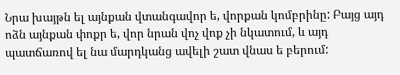Նրա խայթն ել այնքան վտանգավոր ե, վորքան կոմբրինը: Բայց այդ ոձն այնքան փոքր ե, վոր նրան վոչ վոք չի նկատում, և այդ պատճառով ել նա մարդկանց ավելի շատ վնաս ե բերում: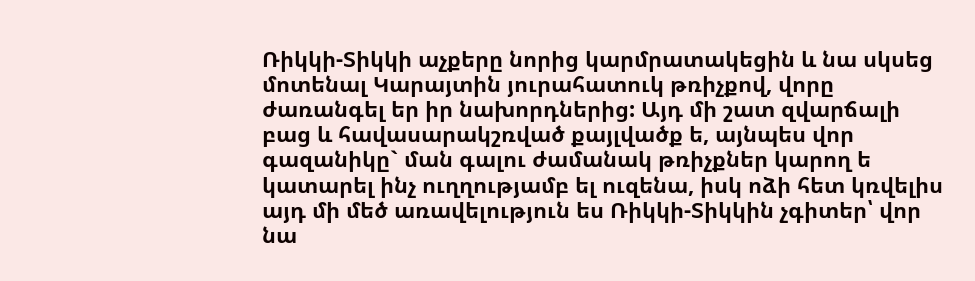Ռիկկի-Տիկկի աչքերը նորից կարմրատակեցին և նա սկսեց մոտենալ Կարայտին յուրահատուկ թռիչքով, վորը ժառանգել եր իր նախորդներից: Այդ մի շատ զվարճալի բաց և հավասարակշռված քայլվածք ե, այնպես վոր գազանիկը` ման գալու ժամանակ թռիչքներ կարող ե կատարել ինչ ուղղությամբ ել ուզենա, իսկ ոձի հետ կռվելիս այդ մի մեծ առավելություն ես Ռիկկի-Տիկկին չգիտեր՝ վոր նա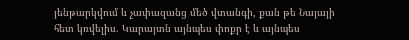յենթարկվում և չափազանց մեծ վտանգի, քան թե Նայայի հետ կռվելիս. Կարայտն այնպես փոքր է և այնպես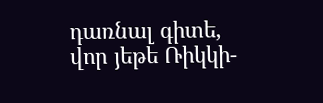դառնալ գիտե, վոր յեթե Ռիկկի-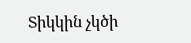Տիկկին չկծի